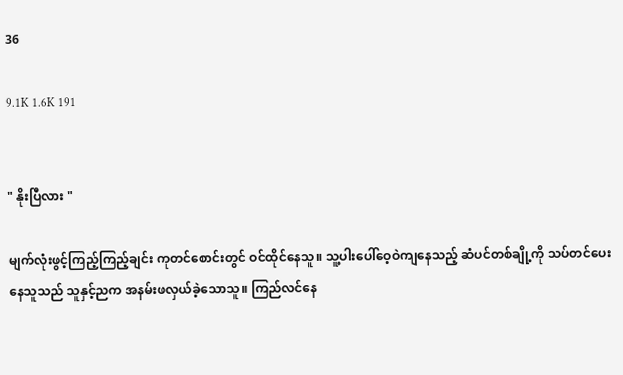36

9.1K 1.6K 191


" နိုးပြီလား "

မျက်လုံးဖွင့်ကြည့်ကြည့်ချင်း ကုတင်စောင်းတွင် ဝင်ထိုင်နေသူ။ သူ့ပါးပေါ်ဝေ့ဝဲကျနေသည့် ဆံပင်တစ်ချို့ကို သပ်တင်ပေးနေသူသည် သူနှင့်ညက အနမ်းဖလှယ်ခဲ့သောသူ။ ကြည်လင်နေ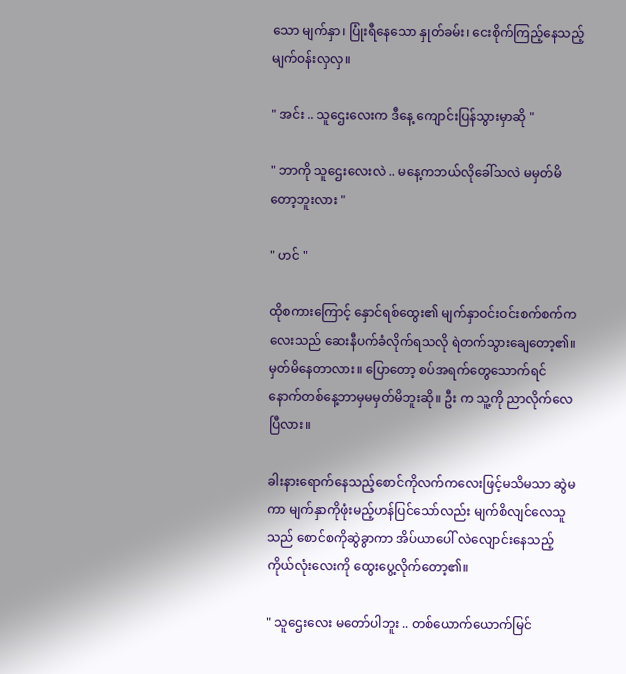သော မျက်နှာ၊ ပြုံးရီနေသော နှုတ်ခမ်း၊ ငေးစိုက်ကြည့်နေသည့် မျက်ဝန်းလှလှ။

" အင်း .. သူဌေးလေးက ဒီနေ့ ကျောင်းပြန်သွားမှာဆို "

" ဘာကို သူဌေးလေးလဲ .. မနေ့ကဘယ်လိုခေါ်သလဲ မမှတ်မိတော့ဘူးလား "

" ဟင် "

ထိုစကားကြောင့် နှောင်ရစ်ထွေး၏ မျက်နှာဝင်းဝင်းစက်စက်ကလေးသည် ဆေးနီပက်ခံလိုက်ရသလို ရဲတက်သွားချေတော့၏။ မှတ်မိနေတာလား။ ပြောတော့ စပ်အရက်တွေသောက်ရင် နောက်တစ်နေ့ဘာမှမမှတ်မိဘူးဆို။ ဦး က သူ့ကို ညာလိုက်လေပြီလား။

ခါးနားရောက်နေသည့်စောင်ကိုလက်ကလေးဖြင့်မသိမသာ ဆွဲမကာ မျက်နှာကိုဖုံးမည့်ဟန်ပြင်သော်လည်း မျက်စိလျင်လေသူသည် စောင်စကိုဆွဲခွာကာ အိပ်ယာပေါ် လဲလျောင်းနေသည့် ကိုယ်လုံးလေးကို ထွေးပွေ့လိုက်တော့၏။

" သူဌေးလေး မတော်ပါဘူး .. တစ်ယောက်ယောက်မြင်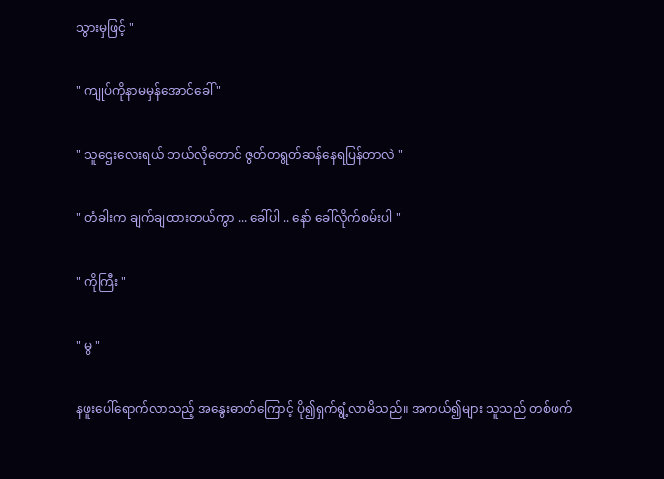သွားမှဖြင့် "

" ကျုပ်ကိုနာမမှန်အောင်ခေါ် "

" သူဌေးလေးရယ် ဘယ်လိုတောင် ဇွတ်တရွတ်ဆန်နေရပြန်တာလဲ "

" တံခါးက ချက်ချထားတယ်ကွာ ... ခေါ်ပါ .. နော် ခေါ်လိုက်စမ်းပါ "

" ကိုကြီး "

" မွ "

နဖူးပေါ်ရောက်လာသည့် အနွေးဓာတ်ကြောင့် ပို၍ရှက်ရွံ့လာမိသည်။ အကယ်၍များ သူသည် တစ်ဖက်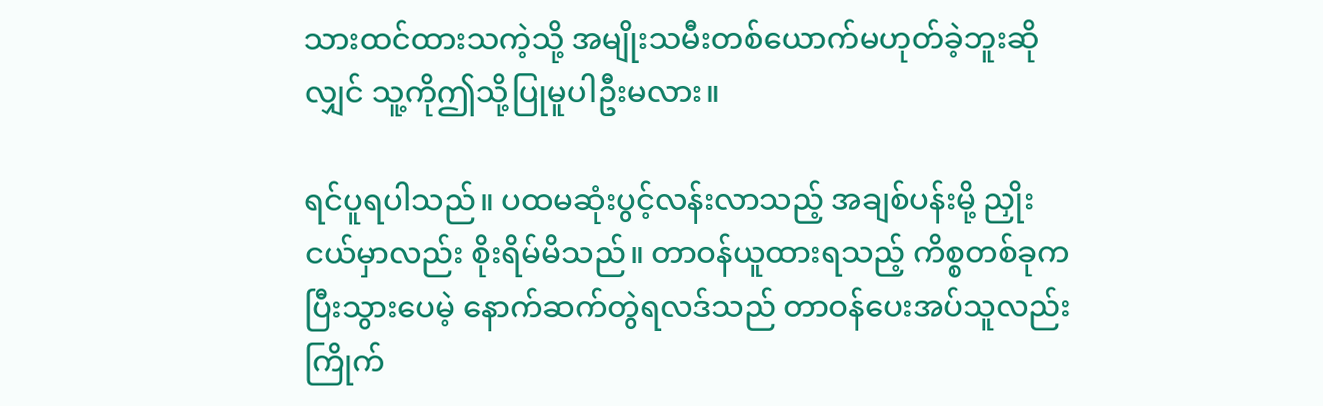သားထင်ထားသကဲ့သို့ အမျိုးသမီးတစ်ယောက်မဟုတ်ခဲ့ဘူးဆိုလျှင် သူ့ကိုဤသို့ပြုမူပါဦးမလား။

ရင်ပူရပါသည်။ ပထမဆုံးပွင့်လန်းလာသည့် အချစ်ပန်းမို့ ညှိုးငယ်မှာလည်း စိုးရိမ်မိသည်။ တာဝန်ယူထားရသည့် ကိစ္စတစ်ခုက ပြီးသွားပေမဲ့ နောက်ဆက်တွဲရလဒ်သည် တာဝန်ပေးအပ်သူလည်း ကြိုက်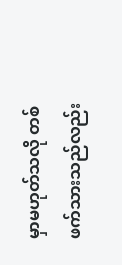မှာမဟုတ်သလို တစ်ဖက်သားသည်လည်း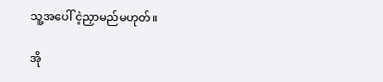သူ့အပေါ် ငဲ့ညှာမည်မဟုတ်။

အို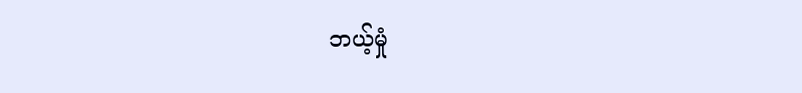ဘယ့်မှုံ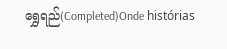ရွှေရည်(Completed)Onde histórias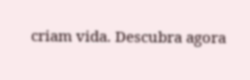criam vida. Descubra agora